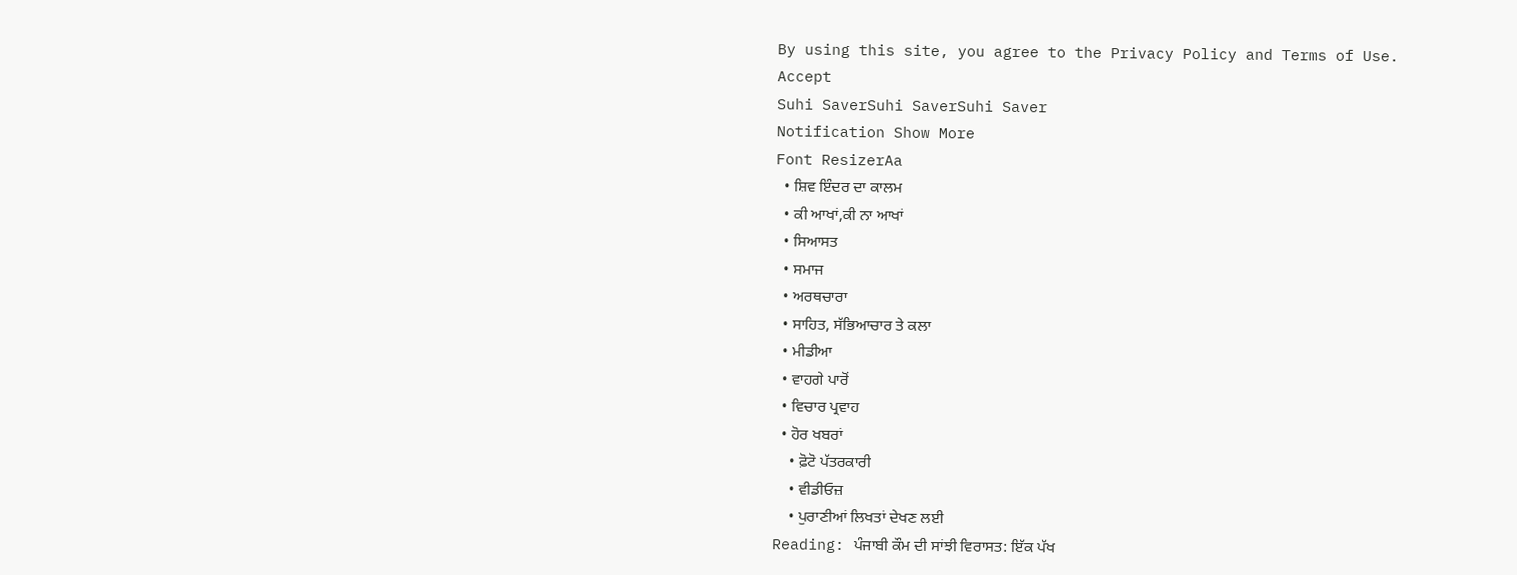By using this site, you agree to the Privacy Policy and Terms of Use.
Accept
Suhi SaverSuhi SaverSuhi Saver
Notification Show More
Font ResizerAa
  • ਸ਼ਿਵ ਇੰਦਰ ਦਾ ਕਾਲਮ
  • ਕੀ ਆਖਾਂ,ਕੀ ਨਾ ਆਖਾਂ
  • ਸਿਆਸਤ
  • ਸਮਾਜ
  • ਅਰਥਚਾਰਾ
  • ਸਾਹਿਤ, ਸੱਭਿਆਚਾਰ ਤੇ ਕਲਾ
  • ਮੀਡੀਆ
  • ਵਾਹਗੇ ਪਾਰੋਂ
  • ਵਿਚਾਰ ਪ੍ਰਵਾਹ
  • ਹੋਰ ਖਬਰਾਂ
    • ਫ਼ੋਟੋ ਪੱਤਰਕਾਰੀ
    • ਵੀਡੀਓਜ਼
    • ਪੁਰਾਣੀਆਂ ਲਿਖਤਾਂ ਦੇਖਣ ਲਈ
Reading: ਪੰਜਾਬੀ ਕੌਮ ਦੀ ਸਾਂਝੀ ਵਿਰਾਸਤ: ਇੱਕ ਪੱਖ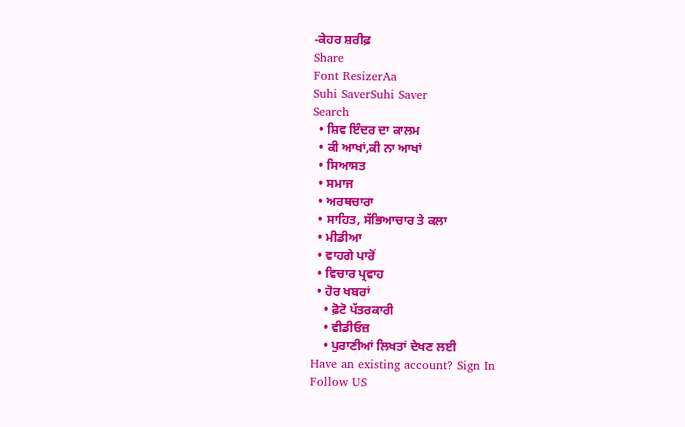-ਕੇਹਰ ਸ਼ਰੀਫ਼
Share
Font ResizerAa
Suhi SaverSuhi Saver
Search
  • ਸ਼ਿਵ ਇੰਦਰ ਦਾ ਕਾਲਮ
  • ਕੀ ਆਖਾਂ,ਕੀ ਨਾ ਆਖਾਂ
  • ਸਿਆਸਤ
  • ਸਮਾਜ
  • ਅਰਥਚਾਰਾ
  • ਸਾਹਿਤ, ਸੱਭਿਆਚਾਰ ਤੇ ਕਲਾ
  • ਮੀਡੀਆ
  • ਵਾਹਗੇ ਪਾਰੋਂ
  • ਵਿਚਾਰ ਪ੍ਰਵਾਹ
  • ਹੋਰ ਖਬਰਾਂ
    • ਫ਼ੋਟੋ ਪੱਤਰਕਾਰੀ
    • ਵੀਡੀਓਜ਼
    • ਪੁਰਾਣੀਆਂ ਲਿਖਤਾਂ ਦੇਖਣ ਲਈ
Have an existing account? Sign In
Follow US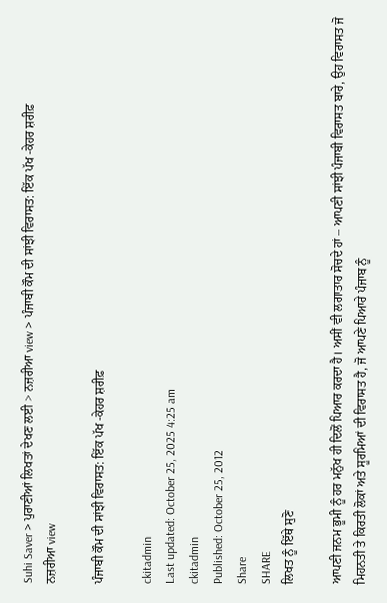Suhi Saver > ਪੁਰਾਣੀਆਂ ਲਿਖਤਾਂ ਦੇਖਣ ਲਈ > ਨਜ਼ਰੀਆ view > ਪੰਜਾਬੀ ਕੌਮ ਦੀ ਸਾਂਝੀ ਵਿਰਾਸਤ: ਇੱਕ ਪੱਖ -ਕੇਹਰ ਸ਼ਰੀਫ਼
ਨਜ਼ਰੀਆ view

ਪੰਜਾਬੀ ਕੌਮ ਦੀ ਸਾਂਝੀ ਵਿਰਾਸਤ: ਇੱਕ ਪੱਖ -ਕੇਹਰ ਸ਼ਰੀਫ਼

ckitadmin
Last updated: October 25, 2025 4:25 am
ckitadmin
Published: October 25, 2012
Share
SHARE
ਲਿਖਤ ਨੂੰ ਇੱਥੇ ਸੁਣੋ

ਆਪਣੀ ਜਨਮ ਭੂਮੀ ਨੂੰ ਹਰ ਮਨੁੱਖ ਹੀ ਦਿਲੋਂ ਪਿਆਰ ਕਰਦਾ ਹੈ। ਅਸੀਂ ਵੀ ਲਗਾਤਾਰ ਸੋਚਦੇ ਹਾਂ – ਆਪਣੀ ਸਾਂਝੀ ਪੰਜਾਬੀ ਵਿਰਾਸਤ ਬਾਰੇ, ਉਹ ਵਿਰਾਸਤ ਜੋ ਮਿਹਨਤੀ ਤੇ ਕਿਰਤੀ ਲੋਕਾਂ ਅਤੇ ਸੂਰਮਿਆਂ ਦੀ ਵਿਰਾਸਤ ਹੈ, ਜੋ ਆਪਣੇ ਪਿਆਰੇ ਪੰਜਾਬ ਨੂੰ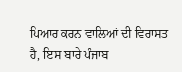ਪਿਆਰ ਕਰਨ ਵਾਲਿਆਂ ਦੀ ਵਿਰਾਸਤ ਹੈ, ਇਸ ਬਾਰੇ ਪੰਜਾਬ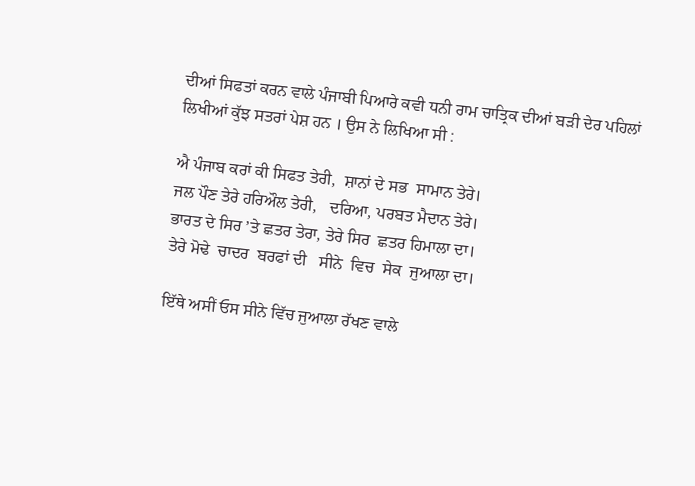ਦੀਆਂ ਸਿਫਤਾਂ ਕਰਨ ਵਾਲੇ ਪੰਜਾਬੀ ਪਿਆਰੇ ਕਵੀ ਧਨੀ ਰਾਮ ਚਾਤ੍ਰਿਕ ਦੀਆਂ ਬੜੀ ਦੇਰ ਪਹਿਲਾਂ ਲਿਖੀਆਂ ਕੁੱਝ ਸਤਰਾਂ ਪੇਸ਼ ਹਨ । ਉਸ ਨੇ ਲਿਖਿਆ ਸੀ :

ਐ ਪੰਜਾਬ ਕਰਾਂ ਕੀ ਸਿਫਤ ਤੇਰੀ,  ਸ਼ਾਨਾਂ ਦੇ ਸਭ  ਸਾਮਾਨ ਤੇਰੇ।
ਜਲ ਪੌਣ ਤੇਰੇ ਹਰਿਔਲ ਤੇਰੀ,   ਦਰਿਆ, ਪਰਬਤ ਮੈਦਾਨ ਤੇਰੇ।
ਭਾਰਤ ਦੇ ਸਿਰ ’ਤੇ ਛਤਰ ਤੇਰਾ, ਤੇਰੇ ਸਿਰ  ਛਤਰ ਹਿਮਾਲਾ ਦਾ।
ਤੇਰੇ ਮੋਢੇ  ਚਾਦਰ  ਬਰਫਾਂ ਦੀ   ਸੀਨੇ  ਵਿਚ  ਸੇਕ  ਜੁਆਲਾ ਦਾ।

ਇੱਥੇ ਅਸੀਂ ਓਸ ਸੀਨੇ ਵਿੱਚ ਜੁਆਲਾ ਰੱਖਣ ਵਾਲੇ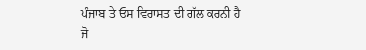ਪੰਜਾਬ ਤੇ ਓਸ ਵਿਰਾਸਤ ਦੀ ਗੱਲ ਕਰਨੀ ਹੈ ਜੋ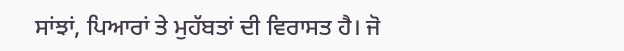ਸਾਂਝਾਂ, ਪਿਆਰਾਂ ਤੇ ਮੁਹੱਬਤਾਂ ਦੀ ਵਿਰਾਸਤ ਹੈ। ਜੋ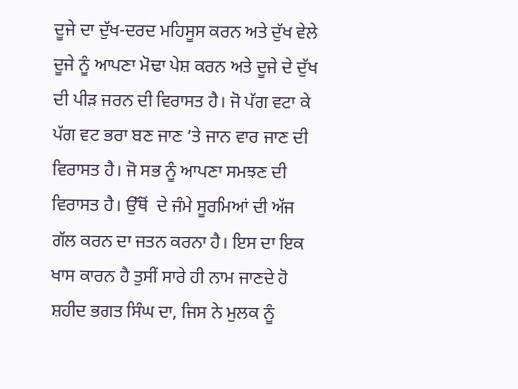ਦੂਜੇ ਦਾ ਦੁੱਖ-ਦਰਦ ਮਹਿਸੂਸ ਕਰਨ ਅਤੇ ਦੁੱਖ ਵੇਲੇ ਦੂਜੇ ਨੂੰ ਆਪਣਾ ਮੋਢਾ ਪੇਸ਼ ਕਰਨ ਅਤੇ ਦੂਜੇ ਦੇ ਦੁੱਖ ਦੀ ਪੀੜ ਜਰਨ ਦੀ ਵਿਰਾਸਤ ਹੈ। ਜੋ ਪੱਗ ਵਟਾ ਕੇ  ਪੱਗ ਵਟ ਭਰਾ ਬਣ ਜਾਣ ’ਤੇ ਜਾਨ ਵਾਰ ਜਾਣ ਦੀ ਵਿਰਾਸਤ ਹੈ। ਜੋ ਸਭ ਨੂੰ ਆਪਣਾ ਸਮਝਣ ਦੀ ਵਿਰਾਸਤ ਹੈ। ਉੱਥੋਂ  ਦੇ ਜੰਮੇ ਸੂਰਮਿਆਂ ਦੀ ਅੱਜ ਗੱਲ ਕਰਨ ਦਾ ਜਤਨ ਕਰਨਾ ਹੈ। ਇਸ ਦਾ ਇਕ ਖਾਸ ਕਾਰਨ ਹੈ ਤੁਸੀਂ ਸਾਰੇ ਹੀ ਨਾਮ ਜਾਣਦੇ ਹੋ ਸ਼ਹੀਦ ਭਗਤ ਸਿੰਘ ਦਾ, ਜਿਸ ਨੇ ਮੁਲਕ ਨੂੰ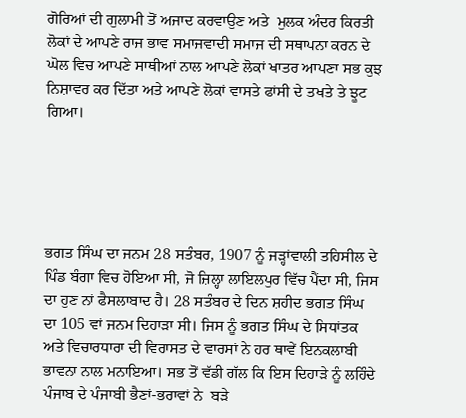ਗੋਰਿਆਂ ਦੀ ਗੁਲਾਮੀ ਤੋਂ ਅਜਾਦ ਕਰਵਾਉਣ ਅਤੇ  ਮੁਲਕ ਅੰਦਰ ਕਿਰਤੀ ਲੋਕਾਂ ਦੇ ਆਪਣੇ ਰਾਜ ਭਾਵ ਸਮਾਜਵਾਦੀ ਸਮਾਜ ਦੀ ਸਥਾਪਨਾ ਕਰਨ ਦੇ ਘੋਲ ਵਿਚ ਆਪਣੇ ਸਾਥੀਆਂ ਨਾਲ ਆਪਣੇ ਲੋਕਾਂ ਖਾਤਰ ਆਪਣਾ ਸਭ ਕੁਝ ਨਿਸ਼ਾਵਰ ਕਰ ਦਿੱਤਾ ਅਤੇ ਆਪਣੇ ਲੋਕਾਂ ਵਾਸਤੇ ਫਾਂਸੀ ਦੇ ਤਖਤੇ ਤੇ ਝੂਟ ਗਿਆ।





ਭਗਤ ਸਿੰਘ ਦਾ ਜਨਮ 28 ਸਤੰਬਰ, 1907 ਨੂੰ ਜੜ੍ਹਾਂਵਾਲੀ ਤਹਿਸੀਲ ਦੇ ਪਿੰਡ ਬੰਗਾ ਵਿਚ ਹੋਇਆ ਸੀ, ਜੋ ਜ਼ਿਲ੍ਹਾ ਲਾਇਲਪੁਰ ਵਿੱਚ ਪੈਂਦਾ ਸੀ, ਜਿਸ ਦਾ ਹੁਣ ਨਾਂ ਫੈਸਲਾਬਾਦ ਹੈ। 28 ਸਤੰਬਰ ਦੇ ਦਿਨ ਸ਼ਹੀਦ ਭਗਤ ਸਿੰਘ ਦਾ 105 ਵਾਂ ਜਨਮ ਦਿਹਾੜਾ ਸੀ। ਜਿਸ ਨੂੰ ਭਗਤ ਸਿੰਘ ਦੇ ਸਿਧਾਂਤਕ ਅਤੇ ਵਿਚਾਰਧਾਰਾ ਦੀ ਵਿਰਾਸਤ ਦੇ ਵਾਰਸਾਂ ਨੇ ਹਰ ਥਾਵੇਂ ਇਨਕਲਾਬੀ ਭਾਵਨਾ ਨਾਲ ਮਨਾਇਆ। ਸਭ ਤੋਂ ਵੱਡੀ ਗੱਲ ਕਿ ਇਸ ਦਿਹਾੜੇ ਨੂੰ ਲਹਿੰਦੇ ਪੰਜਾਬ ਦੇ ਪੰਜਾਬੀ ਭੈਣਾਂ-ਭਰਾਵਾਂ ਨੇ  ਬੜੇ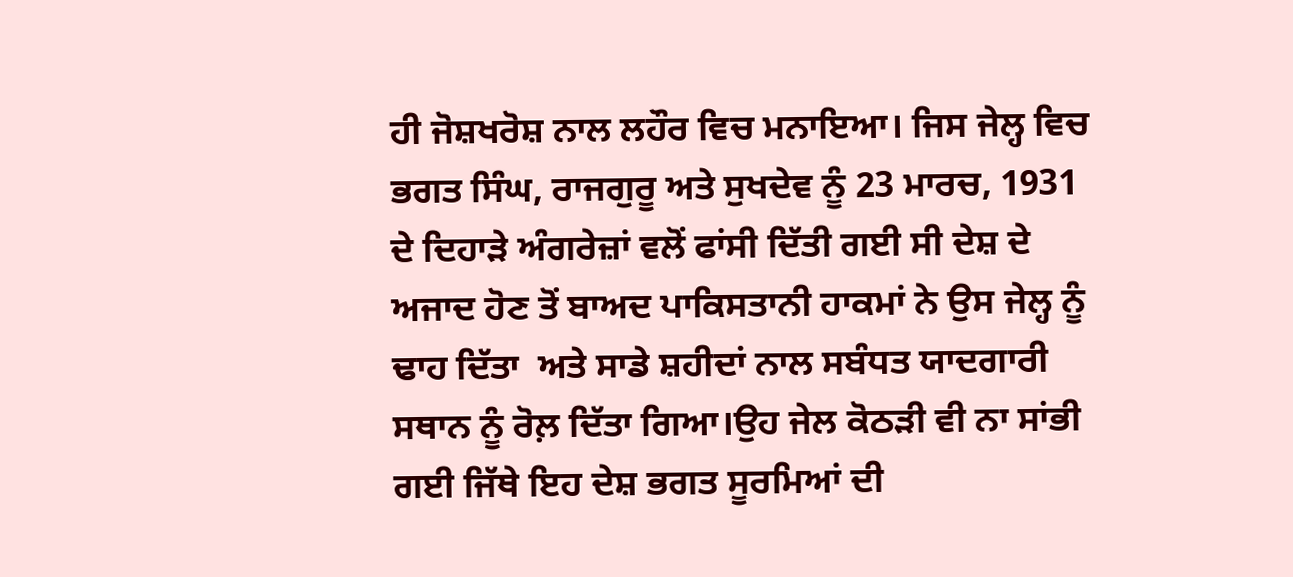ਹੀ ਜੋਸ਼ਖਰੋਸ਼ ਨਾਲ ਲਹੌਰ ਵਿਚ ਮਨਾਇਆ। ਜਿਸ ਜੇਲ੍ਹ ਵਿਚ ਭਗਤ ਸਿੰਘ, ਰਾਜਗੁਰੂ ਅਤੇ ਸੁਖਦੇਵ ਨੂੰ 23 ਮਾਰਚ, 1931 ਦੇ ਦਿਹਾੜੇ ਅੰਗਰੇਜ਼ਾਂ ਵਲੋਂ ਫਾਂਸੀ ਦਿੱਤੀ ਗਈ ਸੀ ਦੇਸ਼ ਦੇ ਅਜਾਦ ਹੋਣ ਤੋਂ ਬਾਅਦ ਪਾਕਿਸਤਾਨੀ ਹਾਕਮਾਂ ਨੇ ਉਸ ਜੇਲ੍ਹ ਨੂੰ ਢਾਹ ਦਿੱਤਾ  ਅਤੇ ਸਾਡੇ ਸ਼ਹੀਦਾਂ ਨਾਲ ਸਬੰਧਤ ਯਾਦਗਾਰੀ ਸਥਾਨ ਨੂੰ ਰੋਲ਼ ਦਿੱਤਾ ਗਿਆ।ਉਹ ਜੇਲ ਕੋਠੜੀ ਵੀ ਨਾ ਸਾਂਭੀ ਗਈ ਜਿੱਥੇ ਇਹ ਦੇਸ਼ ਭਗਤ ਸੂਰਮਿਆਂ ਦੀ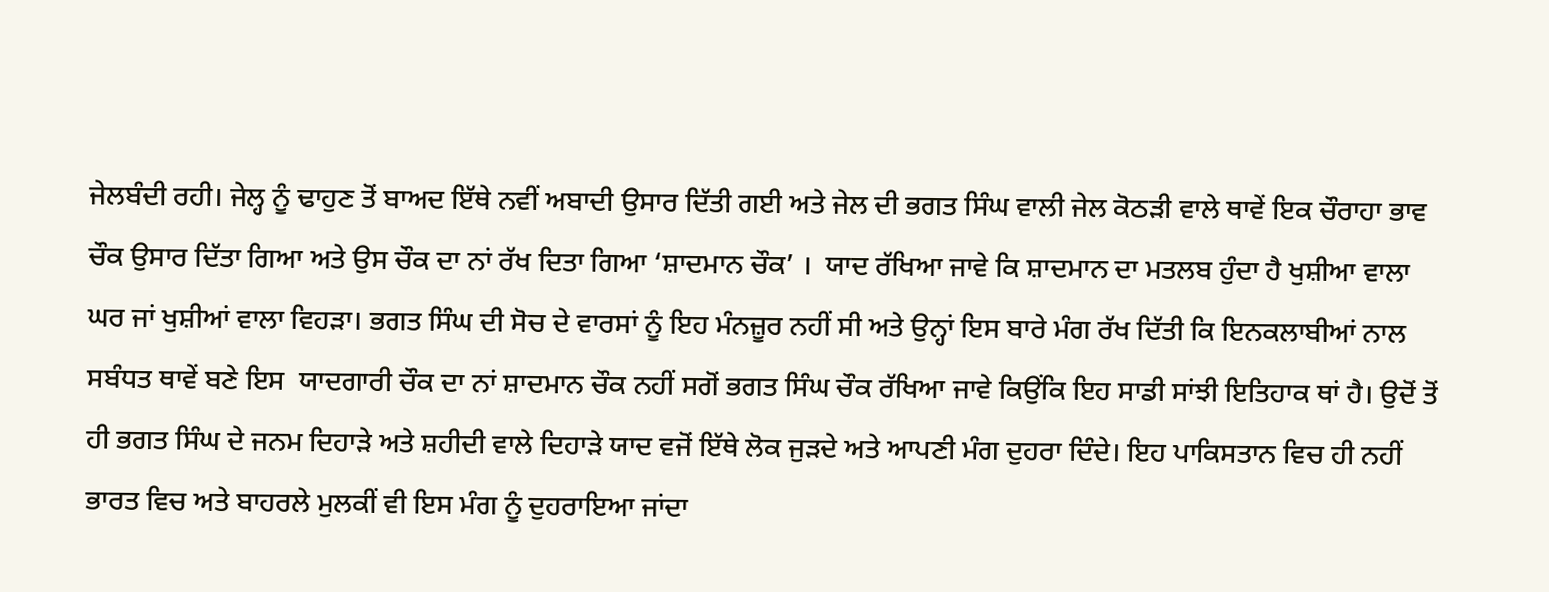ਜੇਲਬੰਦੀ ਰਹੀ। ਜੇਲ੍ਹ ਨੂੰ ਢਾਹੁਣ ਤੋਂ ਬਾਅਦ ਇੱਥੇ ਨਵੀਂ ਅਬਾਦੀ ਉਸਾਰ ਦਿੱਤੀ ਗਈ ਅਤੇ ਜੇਲ ਦੀ ਭਗਤ ਸਿੰਘ ਵਾਲੀ ਜੇਲ ਕੋਠੜੀ ਵਾਲੇ ਥਾਵੇਂ ਇਕ ਚੌਰਾਹਾ ਭਾਵ ਚੌਕ ਉਸਾਰ ਦਿੱਤਾ ਗਿਆ ਅਤੇ ਉਸ ਚੌਕ ਦਾ ਨਾਂ ਰੱਖ ਦਿਤਾ ਗਿਆ ‘ਸ਼ਾਦਮਾਨ ਚੌਕ’ ।  ਯਾਦ ਰੱਖਿਆ ਜਾਵੇ ਕਿ ਸ਼ਾਦਮਾਨ ਦਾ ਮਤਲਬ ਹੁੰਦਾ ਹੈ ਖੁਸ਼ੀਆ ਵਾਲਾ ਘਰ ਜਾਂ ਖੁਸ਼ੀਆਂ ਵਾਲਾ ਵਿਹੜਾ। ਭਗਤ ਸਿੰਘ ਦੀ ਸੋਚ ਦੇ ਵਾਰਸਾਂ ਨੂੰ ਇਹ ਮੰਨਜ਼ੂਰ ਨਹੀਂ ਸੀ ਅਤੇ ਉਨ੍ਹਾਂ ਇਸ ਬਾਰੇ ਮੰਗ ਰੱਖ ਦਿੱਤੀ ਕਿ ਇਨਕਲਾਬੀਆਂ ਨਾਲ ਸਬੰਧਤ ਥਾਵੇਂ ਬਣੇ ਇਸ  ਯਾਦਗਾਰੀ ਚੌਕ ਦਾ ਨਾਂ ਸ਼ਾਦਮਾਨ ਚੌਕ ਨਹੀਂ ਸਗੋਂ ਭਗਤ ਸਿੰਘ ਚੌਕ ਰੱਖਿਆ ਜਾਵੇ ਕਿਉਂਕਿ ਇਹ ਸਾਡੀ ਸਾਂਝੀ ਇਤਿਹਾਕ ਥਾਂ ਹੈ। ਉਦੋਂ ਤੋਂ ਹੀ ਭਗਤ ਸਿੰਘ ਦੇ ਜਨਮ ਦਿਹਾੜੇ ਅਤੇ ਸ਼ਹੀਦੀ ਵਾਲੇ ਦਿਹਾੜੇ ਯਾਦ ਵਜੋਂ ਇੱਥੇ ਲੋਕ ਜੁੜਦੇ ਅਤੇ ਆਪਣੀ ਮੰਗ ਦੁਹਰਾ ਦਿੰਦੇ। ਇਹ ਪਾਕਿਸਤਾਨ ਵਿਚ ਹੀ ਨਹੀਂ ਭਾਰਤ ਵਿਚ ਅਤੇ ਬਾਹਰਲੇ ਮੁਲਕੀਂ ਵੀ ਇਸ ਮੰਗ ਨੂੰ ਦੁਹਰਾਇਆ ਜਾਂਦਾ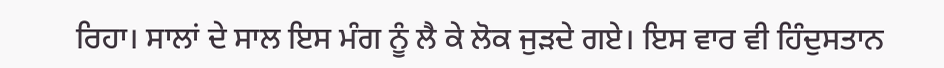ਰਿਹਾ। ਸਾਲਾਂ ਦੇ ਸਾਲ ਇਸ ਮੰਗ ਨੂੰ ਲੈ ਕੇ ਲੋਕ ਜੁੜਦੇ ਗਏ। ਇਸ ਵਾਰ ਵੀ ਹਿੰਦੁਸਤਾਨ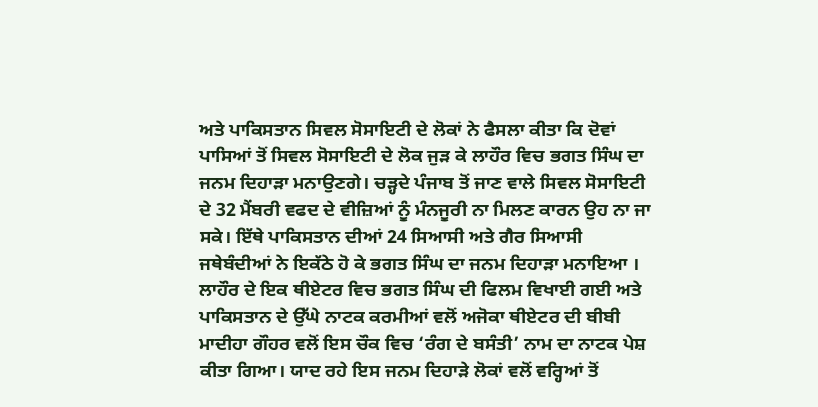ਅਤੇ ਪਾਕਿਸਤਾਨ ਸਿਵਲ ਸੋਸਾਇਟੀ ਦੇ ਲੋਕਾਂ ਨੇ ਫੈਸਲਾ ਕੀਤਾ ਕਿ ਦੋਵਾਂ ਪਾਸਿਆਂ ਤੋਂ ਸਿਵਲ ਸੋਸਾਇਟੀ ਦੇ ਲੋਕ ਜੁੜ ਕੇ ਲਾਹੌਰ ਵਿਚ ਭਗਤ ਸਿੰਘ ਦਾ ਜਨਮ ਦਿਹਾੜਾ ਮਨਾਉਣਗੇ। ਚੜ੍ਹਦੇ ਪੰਜਾਬ ਤੋਂ ਜਾਣ ਵਾਲੇ ਸਿਵਲ ਸੋਸਾਇਟੀ ਦੇ 32 ਮੈਂਬਰੀ ਵਫਦ ਦੇ ਵੀਜ਼ਿਆਂ ਨੂੰ ਮੰਨਜੂਰੀ ਨਾ ਮਿਲਣ ਕਾਰਨ ਉਹ ਨਾ ਜਾ ਸਕੇ। ਇੱਥੇ ਪਾਕਿਸਤਾਨ ਦੀਆਂ 24 ਸਿਆਸੀ ਅਤੇ ਗੈਰ ਸਿਆਸੀ ਜਥੇਬੰਦੀਆਂ ਨੇ ਇਕੱਠੇ ਹੋ ਕੇ ਭਗਤ ਸਿੰਘ ਦਾ ਜਨਮ ਦਿਹਾੜਾ ਮਨਾਇਆ । ਲਾਹੌਰ ਦੇ ਇਕ ਥੀਏਟਰ ਵਿਚ ਭਗਤ ਸਿੰਘ ਦੀ ਫਿਲਮ ਵਿਖਾਈ ਗਈ ਅਤੇ ਪਾਕਿਸਤਾਨ ਦੇ ਉੱਘੇ ਨਾਟਕ ਕਰਮੀਆਂ ਵਲੋਂ ਅਜੋਕਾ ਥੀਏਟਰ ਦੀ ਬੀਬੀ ਮਾਦੀਹਾ ਗੌਹਰ ਵਲੋਂ ਇਸ ਚੌਕ ਵਿਚ ‘ਰੰਗ ਦੇ ਬਸੰਤੀ’ ਨਾਮ ਦਾ ਨਾਟਕ ਪੇਸ਼ ਕੀਤਾ ਗਿਆ। ਯਾਦ ਰਹੇ ਇਸ ਜਨਮ ਦਿਹਾੜੇ ਲੋਕਾਂ ਵਲੋਂ ਵਰ੍ਹਿਆਂ ਤੋਂ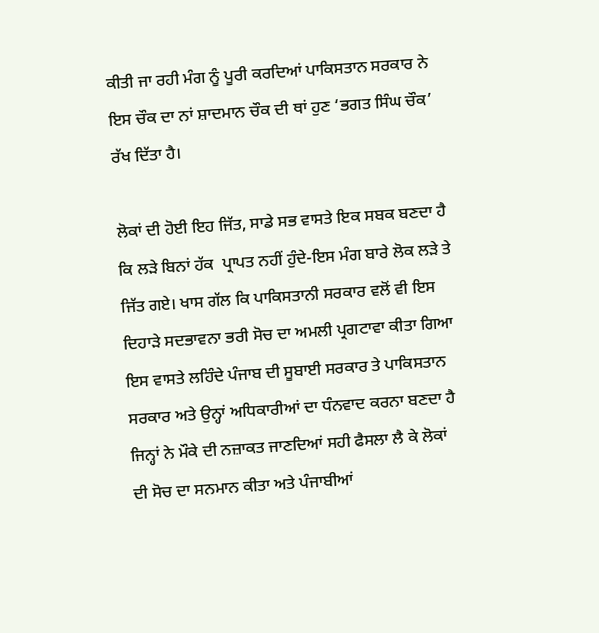ਕੀਤੀ ਜਾ ਰਹੀ ਮੰਗ ਨੂੰ ਪੂਰੀ ਕਰਦਿਆਂ ਪਾਕਿਸਤਾਨ ਸਰਕਾਰ ਨੇ ਇਸ ਚੌਕ ਦਾ ਨਾਂ ਸ਼ਾਦਮਾਨ ਚੌਕ ਦੀ ਥਾਂ ਹੁਣ ‘ਭਗਤ ਸਿੰਘ ਚੌਕ’ ਰੱਖ ਦਿੱਤਾ ਹੈ।

ਲੋਕਾਂ ਦੀ ਹੋਈ ਇਹ ਜਿੱਤ, ਸਾਡੇ ਸਭ ਵਾਸਤੇ ਇਕ ਸਬਕ ਬਣਦਾ ਹੈ ਕਿ ਲੜੇ ਬਿਨਾਂ ਹੱਕ  ਪ੍ਰਾਪਤ ਨਹੀਂ ਹੁੰਦੇ-ਇਸ ਮੰਗ ਬਾਰੇ ਲੋਕ ਲੜੇ ਤੇ ਜਿੱਤ ਗਏ। ਖਾਸ ਗੱਲ ਕਿ ਪਾਕਿਸਤਾਨੀ ਸਰਕਾਰ ਵਲੋਂ ਵੀ ਇਸ ਦਿਹਾੜੇ ਸਦਭਾਵਨਾ ਭਰੀ ਸੋਚ ਦਾ ਅਮਲੀ ਪ੍ਰਗਟਾਵਾ ਕੀਤਾ ਗਿਆ ਇਸ ਵਾਸਤੇ ਲਹਿੰਦੇ ਪੰਜਾਬ ਦੀ ਸੂਬਾਈ ਸਰਕਾਰ ਤੇ ਪਾਕਿਸਤਾਨ ਸਰਕਾਰ ਅਤੇ ਉਨ੍ਹਾਂ ਅਧਿਕਾਰੀਆਂ ਦਾ ਧੰਨਵਾਦ ਕਰਨਾ ਬਣਦਾ ਹੈ ਜਿਨ੍ਹਾਂ ਨੇ ਮੌਕੇ ਦੀ ਨਜ਼ਾਕਤ ਜਾਣਦਿਆਂ ਸਹੀ ਫੈਸਲਾ ਲੈ ਕੇ ਲੋਕਾਂ ਦੀ ਸੋਚ ਦਾ ਸਨਮਾਨ ਕੀਤਾ ਅਤੇ ਪੰਜਾਬੀਆਂ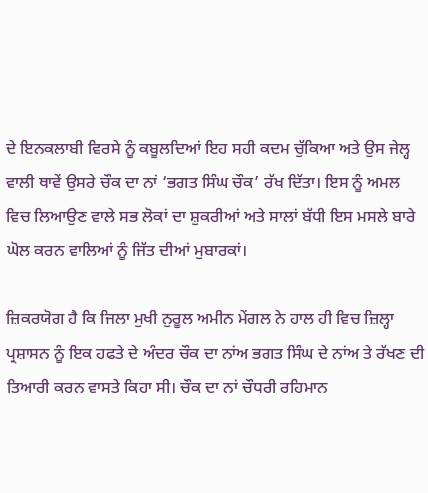ਦੇ ਇਨਕਲਾਬੀ ਵਿਰਸੇ ਨੂੰ ਕਬੂਲਦਿਆਂ ਇਹ ਸਹੀ ਕਦਮ ਚੁੱਕਿਆ ਅਤੇ ਉਸ ਜੇਲ੍ਹ ਵਾਲੀ ਥਾਵੇਂ ਉਸਰੇ ਚੌਕ ਦਾ ਨਾਂ ‘ਭਗਤ ਸਿੰਘ ਚੌਕ’ ਰੱਖ ਦਿੱਤਾ। ਇਸ ਨੂੰ ਅਮਲ ਵਿਚ ਲਿਆਉਣ ਵਾਲੇ ਸਭ ਲੋਕਾਂ ਦਾ ਸ਼ੁਕਰੀਆਂ ਅਤੇ ਸਾਲਾਂ ਬੱਧੀ ਇਸ ਮਸਲੇ ਬਾਰੇ ਘੋਲ ਕਰਨ ਵਾਲਿਆਂ ਨੂੰ ਜਿੱਤ ਦੀਆਂ ਮੁਬਾਰਕਾਂ।

ਜ਼ਿਕਰਯੋਗ ਹੈ ਕਿ ਜਿਲਾ ਮੁਖੀ ਨੁਰੂਲ ਅਮੀਨ ਮੇਂਗਲ ਨੇ ਹਾਲ ਹੀ ਵਿਚ ਜ਼ਿਲ੍ਹਾ ਪ੍ਰਸ਼ਾਸਨ ਨੂੰ ਇਕ ਹਫਤੇ ਦੇ ਅੰਦਰ ਚੌਕ ਦਾ ਨਾਂਅ ਭਗਤ ਸਿੰਘ ਦੇ ਨਾਂਅ ਤੇ ਰੱਖਣ ਦੀ ਤਿਆਰੀ ਕਰਨ ਵਾਸਤੇ ਕਿਹਾ ਸੀ। ਚੌਕ ਦਾ ਨਾਂ ਚੌਧਰੀ ਰਹਿਮਾਨ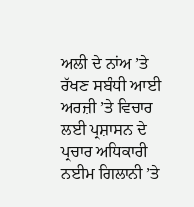ਅਲੀ ਦੇ ਨਾਂਅ ’ਤੇ ਰੱਖਣ ਸਬੰਧੀ ਆਈ ਅਰਜ਼ੀ ’ਤੇ ਵਿਚਾਰ ਲਈ ਪ੍ਰਸ਼ਾਸਨ ਦੇ ਪ੍ਰਚਾਰ ਅਧਿਕਾਰੀ ਨਈਮ ਗਿਲਾਨੀ ’ਤੇ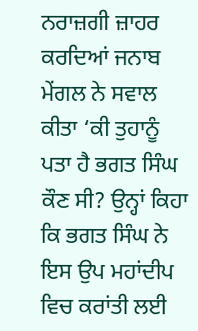ਨਰਾਜ਼ਗੀ ਜ਼ਾਹਰ ਕਰਦਿਆਂ ਜਨਾਬ ਮੇਂਗਲ ਨੇ ਸਵਾਲ ਕੀਤਾ ‘ਕੀ ਤੁਹਾਨੂੰ ਪਤਾ ਹੈ ਭਗਤ ਸਿੰਘ ਕੌਣ ਸੀ? ਉਨ੍ਹਾਂ ਕਿਹਾ ਕਿ ਭਗਤ ਸਿੰਘ ਨੇ ਇਸ ਉਪ ਮਹਾਂਦੀਪ ਵਿਚ ਕਰਾਂਤੀ ਲਈ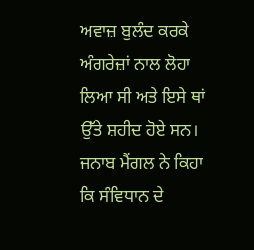ਅਵਾਜ਼ ਬੁਲੰਦ ਕਰਕੇ ਅੰਗਰੇਜ਼ਾਂ ਨਾਲ ਲੋਹਾ ਲਿਆ ਸੀ ਅਤੇ ਇਸੇ ਥਾਂ ਉੱਤੇ ਸ਼ਹੀਦ ਹੋਏ ਸਨ। ਜਨਾਬ ਮੈਂਗਲ ਨੇ ਕਿਹਾ ਕਿ ਸੰਵਿਧਾਨ ਦੇ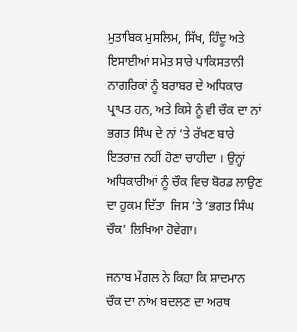ਮੁਤਾਬਿਕ ਮੁਸਲਿਮ, ਸਿੱਖ, ਹਿੰਦੂ ਅਤੇ ਇਸਾਈਆਂ ਸਮੇਤ ਸਾਰੇ ਪਾਕਿਸਤਾਨੀ ਨਾਗਰਿਕਾਂ ਨੂੰ ਬਰਾਬਰ ਦੇ ਅਧਿਕਾਰ ਪ੍ਰਾਪਤ ਹਨ, ਅਤੇ ਕਿਸੇ ਨੂੰ ਵੀ ਚੌਕ ਦਾ ਨਾਂ ਭਗਤ ਸਿੰਘ ਦੇ ਨਾਂ ’ਤੇ ਰੱਖਣ ਬਾਰੇ ਇਤਰਾਜ਼ ਨਹੀਂ ਹੋਣਾ ਚਾਹੀਦਾ । ਉਨ੍ਹਾਂ ਅਧਿਕਾਰੀਆਂ ਨੂੰ ਚੌਕ ਵਿਚ ਬੋਰਡ ਲਾਉਣ ਦਾ ਹੁਕਮ ਦਿੱਤਾ  ਜਿਸ ’ਤੇ ‘ਭਗਤ ਸਿੰਘ ਚੌਕ’ ਲਿਖਿਆ ਹੋਵੇਗਾ।

ਜਨਾਬ ਮੇਂਗਲ ਨੇ ਕਿਹਾ ਕਿ ਸ਼ਾਦਮਾਨ ਚੌਕ ਦਾ ਨਾਂਅ ਬਦਲਣ ਦਾ ਅਰਥ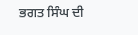ਭਗਤ ਸਿੰਘ ਦੀ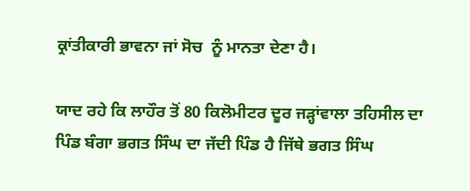ਕ੍ਰਾਂਤੀਕਾਰੀ ਭਾਵਨਾ ਜਾਂ ਸੋਚ  ਨੂੰ ਮਾਨਤਾ ਦੇਣਾ ਹੈ।

ਯਾਦ ਰਹੇ ਕਿ ਲਾਹੌਰ ਤੋਂ 80 ਕਿਲੋਮੀਟਰ ਦੂਰ ਜੜ੍ਹਾਂਵਾਲਾ ਤਹਿਸੀਲ ਦਾ ਪਿੰਡ ਬੰਗਾ ਭਗਤ ਸਿੰਘ ਦਾ ਜੱਦੀ ਪਿੰਡ ਹੈ ਜਿੱਥੇ ਭਗਤ ਸਿੰਘ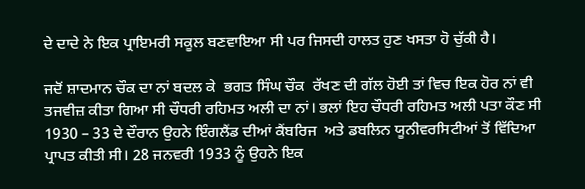ਦੇ ਦਾਦੇ ਨੇ ਇਕ ਪ੍ਰਾਇਮਰੀ ਸਕੂਲ ਬਣਵਾਇਆ ਸੀ ਪਰ ਜਿਸਦੀ ਹਾਲਤ ਹੁਣ ਖਸਤਾ ਹੋ ਚੁੱਕੀ ਹੈ।

ਜਦੋਂ ਸ਼ਾਦਮਾਨ ਚੌਕ ਦਾ ਨਾਂ ਬਦਲ ਕੇ  ਭਗਤ ਸਿੰਘ ਚੌਕ  ਰੱਖਣ ਦੀ ਗੱਲ ਹੋਈ ਤਾਂ ਵਿਚ ਇਕ ਹੋਰ ਨਾਂ ਵੀ ਤਜਵੀਜ਼ ਕੀਤਾ ਗਿਆ ਸੀ ਚੌਧਰੀ ਰਹਿਮਤ ਅਲੀ ਦਾ ਨਾਂ। ਭਲਾਂ ਇਹ ਚੌਧਰੀ ਰਹਿਮਤ ਅਲੀ ਪਤਾ ਕੌਣ ਸੀ 1930 – 33 ਦੇ ਦੌਰਾਨ ਉਹਨੇ ਇੰਗਲੈਂਡ ਦੀਆਂ ਕੈਂਬਰਿਜ  ਅਤੇ ਡਬਲਿਨ ਯੂਨੀਵਰਸਿਟੀਆਂ ਤੋਂ ਵਿੱਦਿਆ ਪ੍ਰਾਪਤ ਕੀਤੀ ਸੀ। 28 ਜਨਵਰੀ 1933 ਨੂੰ ਉਹਨੇ ਇਕ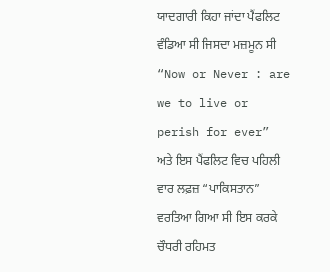ਯਾਦਗਾਰੀ ਕਿਹਾ ਜਾਂਦਾ ਪੈਂਫਲਿਟ ਵੰਡਿਆ ਸੀ ਜਿਸਦਾ ਮਜ਼ਮੂਨ ਸੀ  “Now or Never : are we to live or perish for ever”  ਅਤੇ ਇਸ ਪੈਂਫਲਿਟ ਵਿਚ ਪਹਿਲੀ ਵਾਰ ਲਫ਼ਜ਼ “ਪਾਕਿਸਤਾਨ” ਵਰਤਿਆ ਗਿਆ ਸੀ ਇਸ ਕਰਕੇ ਚੌਧਰੀ ਰਹਿਮਤ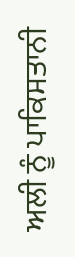ਅਲੀ ਨੂੰ ਪਾਕਿਸਤਾਨੀ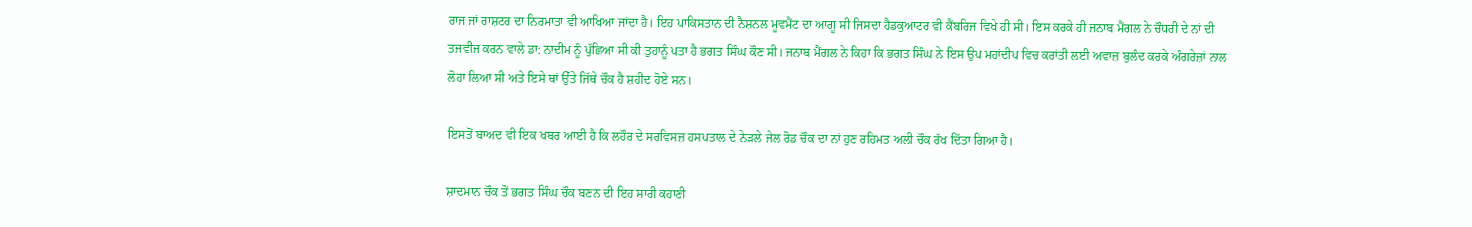ਰਾਜ ਜਾਂ ਰਾਸ਼ਟਰ ਦਾ ਨਿਰਮਾਤਾ ਵੀ ਆਖਿਆ ਜਾਂਦਾ ਹੈ। ਇਹ ਪਾਕਿਸਤਾਨ ਦੀ ਨੈਸ਼ਨਲ ਮੂਵਮੈਂਟ ਦਾ ਆਗੂ ਸੀ ਜਿਸਦਾ ਹੈਡਕੁਆਟਰ ਵੀ ਕੈਂਬਰਿਜ ਵਿਖੇ ਹੀ ਸੀ। ਇਸ ਕਰਕੇ ਹੀ ਜਨਾਬ ਮੈਂਗਲ ਨੇ ਚੌਧਰੀ ਦੇ ਨਾਂ ਦੀ ਤਜਵੀਜ ਕਰਨ ਵਾਲੇ ਡਾ: ਨਾਦੀਮ ਨੂੰ ਪੁੱਛਿਆ ਸੀ ਕੀ ਤੁਹਾਨੂੰ ਪਤਾ ਹੈ ਭਗਤ ਸਿੰਘ ਕੌਣ ਸੀ। ਜਨਾਬ ਮੈਂਗਲ ਨੇ ਕਿਹਾ ਕਿ ਭਗਤ ਸਿੰਘ ਨੇ ਇਸ ਉਪ ਮਹਾਂਦੀਪ ਵਿਚ ਕਰਾਂਤੀ ਲਈ ਅਵਾਜ਼ ਬੁਲੰਦ ਕਰਕੇ ਅੰਗਰੇਜ਼ਾਂ ਨਾਲ ਲੋਹਾ ਲਿਆ ਸੀ ਅਤੇ ਇਸੇ ਥਾਂ ਉੱਤੇ ਜਿੱਥੇ ਚੌਕ ਹੈ ਸ਼ਹੀਦ ਹੋਏ ਸਨ।

ਇਸਤੋਂ ਬਾਅਦ ਵੀ ਇਕ ਖਬਰ ਆਈ ਹੈ ਕਿ ਲਹੌਰ ਦੇ ਸਰਵਿਸਜ਼ ਹਸਪਤਾਲ ਦੇ ਨੇੜਲੇ ਜੇਲ ਰੋਡ ਚੌਕ ਦਾ ਨਾਂ ਹੁਣ ਰਹਿਮਤ ਅਲੀ ਚੌਕ ਰੱਖ ਦਿੱਤਾ ਗਿਆ ਹੈ।

ਸ਼ਾਦਮਾਨ ਚੌਕ ਤੋਂ ਭਗਤ ਸਿੰਘ ਚੌਕ ਬਣਨ ਦੀ ਇਹ ਸਾਰੀ ਕਹਾਣੀ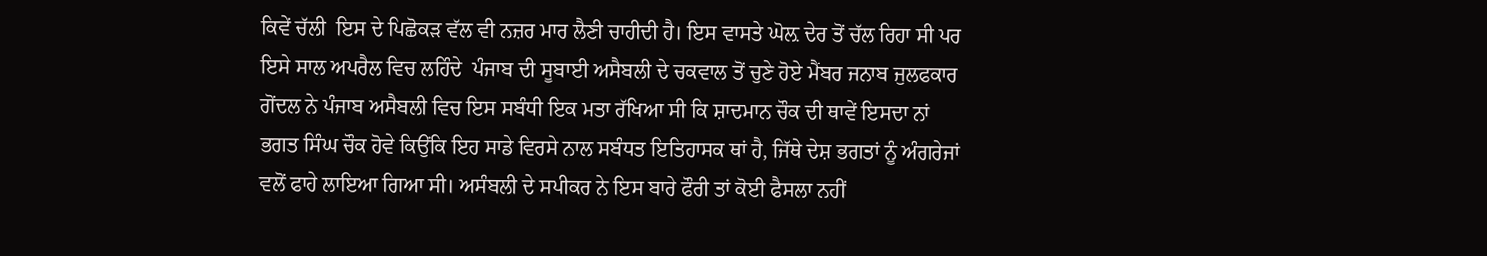ਕਿਵੇਂ ਚੱਲੀ  ਇਸ ਦੇ ਪਿਛੋਕੜ ਵੱਲ ਵੀ ਨਜ਼ਰ ਮਾਰ ਲੈਣੀ ਚਾਹੀਦੀ ਹੈ। ਇਸ ਵਾਸਤੇ ਘੋਲ਼ ਦੇਰ ਤੋਂ ਚੱਲ ਰਿਹਾ ਸੀ ਪਰ ਇਸੇ ਸਾਲ ਅਪਰੈਲ ਵਿਚ ਲਹਿੰਦੇ  ਪੰਜਾਬ ਦੀ ਸੂਬਾਈ ਅਸੈਬਲੀ ਦੇ ਚਕਵਾਲ ਤੋਂ ਚੁਣੇ ਹੋਏ ਮੈਂਬਰ ਜਨਾਬ ਜੁਲਫਕਾਰ ਗੋਂਦਲ ਨੇ ਪੰਜਾਬ ਅਸੈਬਲੀ ਵਿਚ ਇਸ ਸਬੰਧੀ ਇਕ ਮਤਾ ਰੱਖਿਆ ਸੀ ਕਿ ਸ਼ਾਦਮਾਨ ਚੌਕ ਦੀ ਥਾਵੇਂ ਇਸਦਾ ਨਾਂ ਭਗਤ ਸਿੰਘ ਚੌਕ ਹੋਵੇ ਕਿਉਂਕਿ ਇਹ ਸਾਡੇ ਵਿਰਸੇ ਨਾਲ ਸਬੰਧਤ ਇਤਿਹਾਸਕ ਥਾਂ ਹੈ, ਜਿੱਥੇ ਦੇਸ਼ ਭਗਤਾਂ ਨੂੰ ਅੰਗਰੇਜਾਂ ਵਲੋਂ ਫਾਹੇ ਲਾਇਆ ਗਿਆ ਸੀ। ਅਸੰਬਲੀ ਦੇ ਸਪੀਕਰ ਨੇ ਇਸ ਬਾਰੇ ਫੌਰੀ ਤਾਂ ਕੋਈ ਫੈਸਲਾ ਨਹੀਂ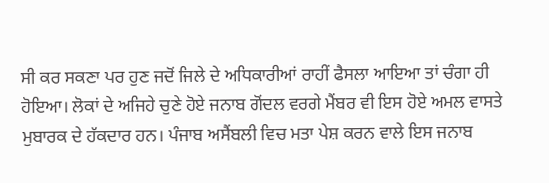ਸੀ ਕਰ ਸਕਣਾ ਪਰ ਹੁਣ ਜਦੋਂ ਜਿਲੇ ਦੇ ਅਧਿਕਾਰੀਆਂ ਰਾਹੀਂ ਫੈਸਲਾ ਆਇਆ ਤਾਂ ਚੰਗਾ ਹੀ ਹੋਇਆ। ਲੋਕਾਂ ਦੇ ਅਜਿਹੇ ਚੁਣੇ ਹੋਏ ਜਨਾਬ ਗੋਂਦਲ ਵਰਗੇ ਮੈਂਬਰ ਵੀ ਇਸ ਹੋਏ ਅਮਲ ਵਾਸਤੇ ਮੁਬਾਰਕ ਦੇ ਹੱਕਦਾਰ ਹਨ। ਪੰਜਾਬ ਅਸੈਂਬਲੀ ਵਿਚ ਮਤਾ ਪੇਸ਼ ਕਰਨ ਵਾਲੇ ਇਸ ਜਨਾਬ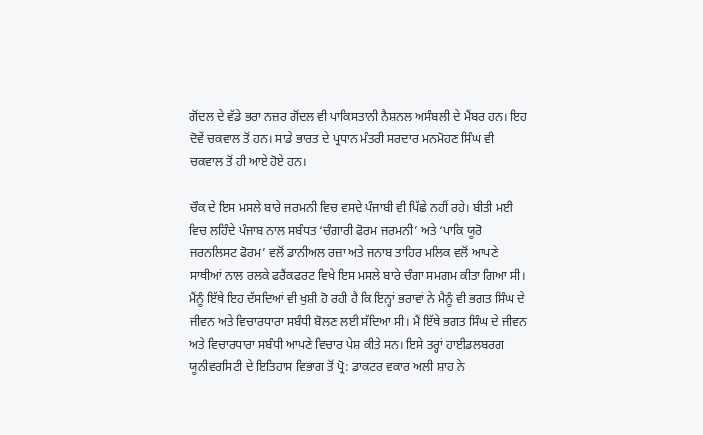ਗੋਂਦਲ ਦੇ ਵੱਡੇ ਭਰਾ ਨਜ਼ਰ ਗੋਂਦਲ ਵੀ ਪਾਕਿਸਤਾਨੀ ਨੈਸ਼ਨਲ ਅਸੰਬਲੀ ਦੇ ਮੈਂਬਰ ਹਨ। ਇਹ ਦੋਵੇਂ ਚਕਵਾਲ ਤੋਂ ਹਨ। ਸਾਡੇ ਭਾਰਤ ਦੇ ਪ੍ਰਧਾਨ ਮੰਤਰੀ ਸਰਦਾਰ ਮਨਮੋਹਣ ਸਿੰਘ ਵੀ ਚਕਵਾਲ ਤੋਂ ਹੀ ਆਏ ਹੋਏ ਹਨ।

ਚੌਕ ਦੇ ਇਸ ਮਸਲੇ ਬਾਰੇ ਜਰਮਨੀ ਵਿਚ ਵਸਦੇ ਪੰਜਾਬੀ ਵੀ ਪਿੱਛੇ ਨਹੀਂ ਰਹੇ। ਬੀਤੀ ਮਈ ਵਿਚ ਲਹਿੰਦੇ ਪੰਜਾਬ ਨਾਲ ਸਬੰਧਤ ‘ਚੰਗਾਰੀ ਫੋਰਮ ਜਰਮਨੀ’ ਅਤੇ ‘ਪਾਕਿ ਯੂਰੋ ਜਰਨਲਿਸਟ ਫੋਰਮ’ ਵਲੋਂ ਡਾਨੀਅਲ ਰਜ਼ਾ ਅਤੇ ਜਨਾਬ ਤਾਹਿਰ ਮਲਿਕ ਵਲੋਂ ਆਪਣੇ ਸਾਥੀਆਂ ਨਾਲ ਰਲਕੇ ਫਰੈਂਕਫਰਟ ਵਿਖੇ ਇਸ ਮਸਲੇ ਬਾਰੇ ਚੰਗਾ ਸਮਗਮ ਕੀਤਾ ਗਿਆ ਸੀ। ਮੈਂਨੂੰ ਇੱਥੇ ਇਹ ਦੱਸਦਿਆਂ ਵੀ ਖੁਸ਼ੀ ਹੋ ਰਹੀ ਹੈ ਕਿ ਇਨ੍ਹਾਂ ਭਰਾਵਾਂ ਨੇ ਮੈਨੂੰ ਵੀ ਭਗਤ ਸਿੰਘ ਦੇ ਜੀਵਨ ਅਤੇ ਵਿਚਾਰਧਾਰਾ ਸਬੰਧੀ ਬੋਲਣ ਲਈ ਸੱਦਿਆ ਸੀ। ਮੈਂ ਇੱਥੇ ਭਗਤ ਸਿੰਘ ਦੇ ਜੀਵਨ ਅਤੇ ਵਿਚਾਰਧਾਰਾ ਸਬੰਧੀ ਆਪਣੇ ਵਿਚਾਰ ਪੇਸ਼ ਕੀਤੇ ਸਨ। ਇਸੇ ਤਰ੍ਹਾਂ ਹਾਈਡਲਬਰਗ ਯੂਨੀਵਰਸਿਟੀ ਦੇ ਇਤਿਹਾਸ ਵਿਭਾਗ ਤੋਂ ਪ੍ਰੋ: ਡਾਕਟਰ ਵਕਾਰ ਅਲੀ ਸ਼ਾਹ ਨੇ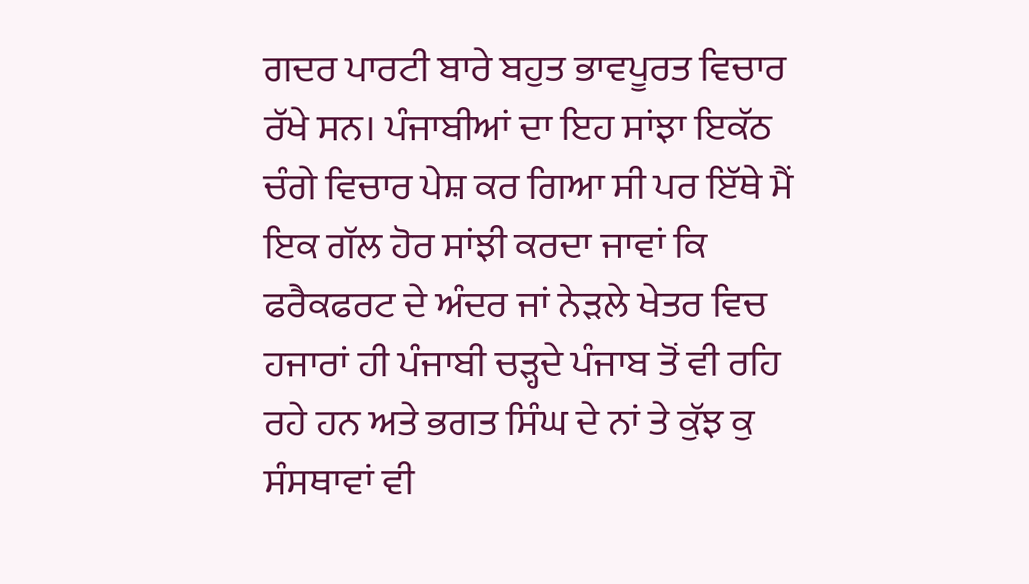ਗਦਰ ਪਾਰਟੀ ਬਾਰੇ ਬਹੁਤ ਭਾਵਪੂਰਤ ਵਿਚਾਰ ਰੱਖੇ ਸਨ। ਪੰਜਾਬੀਆਂ ਦਾ ਇਹ ਸਾਂਝਾ ਇਕੱਠ ਚੰਗੇ ਵਿਚਾਰ ਪੇਸ਼ ਕਰ ਗਿਆ ਸੀ ਪਰ ਇੱਥੇ ਮੈਂ ਇਕ ਗੱਲ ਹੋਰ ਸਾਂਝੀ ਕਰਦਾ ਜਾਵਾਂ ਕਿ ਫਰੈਕਫਰਟ ਦੇ ਅੰਦਰ ਜਾਂ ਨੇੜਲੇ ਖੇਤਰ ਵਿਚ ਹਜਾਰਾਂ ਹੀ ਪੰਜਾਬੀ ਚੜ੍ਹਦੇ ਪੰਜਾਬ ਤੋਂ ਵੀ ਰਹਿ ਰਹੇ ਹਨ ਅਤੇ ਭਗਤ ਸਿੰਘ ਦੇ ਨਾਂ ਤੇ ਕੁੱਝ ਕੁ ਸੰਸਥਾਵਾਂ ਵੀ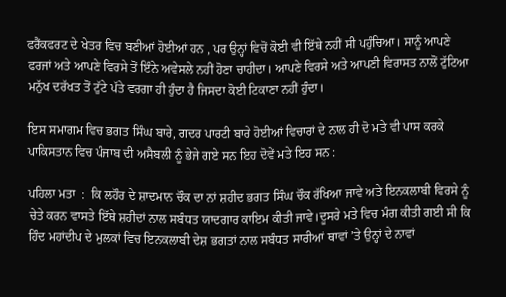ਫਰੈਂਕਫਰਟ ਦੇ ਖੇਤਰ ਵਿਚ ਬਣੀਆਂ ਹੋਈਆਂ ਹਨ , ਪਰ ਉਨ੍ਹਾਂ ਵਿਚੋਂ ਕੋਈ ਵੀ ਇੱਥੇ ਨਹੀਂ ਸੀ ਪਹੁੰਚਿਆ। ਸਾਨੂੰ ਆਪਣੇ ਫਰਜਾਂ ਅਤੇ ਆਪਣੇ ਵਿਰਸੇ ਤੋਂ ਇੰਨੇ ਅਵੇਸਲੇ ਨਹੀਂ ਹੋਣਾ ਚਾਹੀਦਾ। ਆਪਣੇ ਵਿਰਸੇ ਅਤੇ ਆਪਣੀ ਵਿਰਾਸਤ ਨਾਲੋਂ ਟੁੱਟਿਆ ਮਨੁੱਖ ਦਰੱਖਤ ਤੋਂ ਟੁੱਟੇ ਪੱਤੇ ਵਰਗਾ ਹੀ ਹੁੰਦਾ ਹੈ ਜਿਸਦਾ ਕੋਈ ਟਿਕਾਣਾ ਨਹੀਂ ਹੁੰਦਾ।

ਇਸ ਸਮਾਗਮ ਵਿਚ ਭਗਤ ਸਿੰਘ ਬਾਰੇ, ਗਦਰ ਪਾਰਟੀ ਬਾਰੇ ਹੋਈਆਂ ਵਿਚਾਰਾਂ ਦੇ ਨਾਲ ਹੀ ਦੋ ਮਤੇ ਵੀ ਪਾਸ ਕਰਕੇ ਪਾਕਿਸਤਾਨ ਵਿਚ ਪੰਜਾਬ ਦੀ ਅਸੈਬਲੀ ਨੂੰ ਭੇਜੇ ਗਏ ਸਨ ਇਹ ਦੋਵੇਂ ਮਤੇ ਇਹ ਸਨ :

ਪਹਿਲਾ ਮਤਾ  :  ਕਿ ਲਹੌਰ ਦੇ ਸ਼ਾਦਮਾਨ ਚੌਕ ਦਾ ਨਾਂ ਸ਼ਹੀਦ ਭਗਤ ਸਿੰਘ ਚੌਕ ਰੱਖਿਆ ਜਾਵੇ ਅਤੇ ਇਨਕਲਾਬੀ ਵਿਰਸੇ ਨੂੰ ਚੇਤੇ ਕਰਨ ਵਾਸਤੇ ਇੱਥੇ ਸ਼ਹੀਦਾਂ ਨਾਲ ਸਬੰਧਤ ਯਾਦਗਾਰ ਕਾਇਮ ਕੀਤੀ ਜਾਵੇ।ਦੂਸਰੇ ਮਤੇ ਵਿਚ ਮੰਗ ਕੀਤੀ ਗਈ ਸੀ ਕਿ ਹਿੰਦ ਮਹਾਂਦੀਪ ਦੇ ਮੁਲਕਾਂ ਵਿਚ ਇਨਕਲਾਬੀ ਦੇਸ਼ ਭਗਤਾਂ ਨਾਲ ਸਬੰਧਤ ਸਾਰੀਆਂ ਥਾਵਾਂ ’ਤੇ ਉਨ੍ਹਾਂ ਦੇ ਨਾਵਾਂ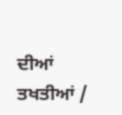ਦੀਆਂ  ਤਖਤੀਆਂ /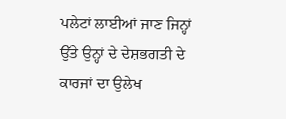ਪਲੇਟਾਂ ਲਾਈਆਂ ਜਾਣ ਜਿਨ੍ਹਾਂ ਉੱਤੇ ਉਨ੍ਹਾਂ ਦੇ ਦੇਸ਼ਭਗਤੀ ਦੇ ਕਾਰਜਾਂ ਦਾ ਉਲੇਖ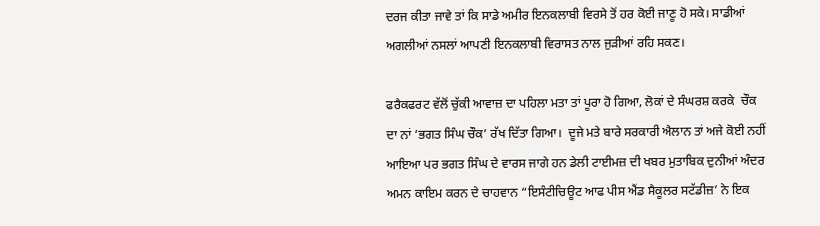ਦਰਜ ਕੀਤਾ ਜਾਵੇ ਤਾਂ ਕਿ ਸਾਡੇ ਅਮੀਰ ਇਨਕਲਾਬੀ ਵਿਰਸੇ ਤੋਂ ਹਰ ਕੋਈ ਜਾਣੂ ਹੋ ਸਕੇ। ਸਾਡੀਆਂ ਅਗਲੀਆਂ ਨਸਲਾਂ ਆਪਣੀ ਇਨਕਲਾਬੀ ਵਿਰਾਸਤ ਨਾਲ ਜੁੜੀਆਂ ਰਹਿ ਸਕਣ।

ਫਰੈਕਫਰਟ ਵੱਲੋਂ ਚੁੱਕੀ ਆਵਾਜ਼ ਦਾ ਪਹਿਲਾ ਮਤਾ ਤਾਂ ਪੂਰਾ ਹੋ ਗਿਆ, ਲੋਕਾਂ ਦੇ ਸੰਘਰਸ਼ ਕਰਕੇ  ਚੌਕ ਦਾ ਨਾਂ ‘ਭਗਤ ਸਿੰਘ ਚੌਕ’ ਰੱਖ ਦਿੱਤਾ ਗਿਆ।  ਦੂਜੇ ਮਤੇ ਬਾਰੇ ਸਰਕਾਰੀ ਐਲਾਨ ਤਾਂ ਅਜੇ ਕੋਈ ਨਹੀਂ ਆਇਆ ਪਰ ਭਗਤ ਸਿੰਘ ਦੇ ਵਾਰਸ ਜਾਗੇ ਹਨ ਡੇਲੀ ਟਾਈਮਜ਼ ਦੀ ਖਬਰ ਮੁਤਾਬਿਕ ਦੁਨੀਆਂ ਅੰਦਰ ਅਮਨ ਕਾਇਮ ਕਰਨ ਦੇ ਚਾਹਵਾਨ “ਇਸੰਟੀਚਿਊਟ ਆਫ ਪੀਸ ਐਂਡ ਸੈਕੂਲਰ ਸਟੱਡੀਜ਼’ ਨੇ ਇਕ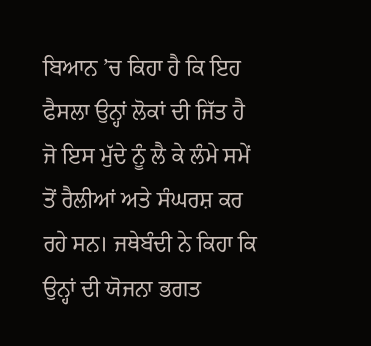ਬਿਆਨ ’ਚ ਕਿਹਾ ਹੈ ਕਿ ਇਹ ਫੈਸਲਾ ਉਨ੍ਹਾਂ ਲੋਕਾਂ ਦੀ ਜਿੱਤ ਹੈ ਜੋ ਇਸ ਮੁੱਦੇ ਨੂੰ ਲੈ ਕੇ ਲੰਮੇ ਸਮੇਂ ਤੋਂ ਰੈਲੀਆਂ ਅਤੇ ਸੰਘਰਸ਼ ਕਰ ਰਹੇ ਸਨ। ਜਥੇਬੰਦੀ ਨੇ ਕਿਹਾ ਕਿ ਉਨ੍ਹਾਂ ਦੀ ਯੋਜਨਾ ਭਗਤ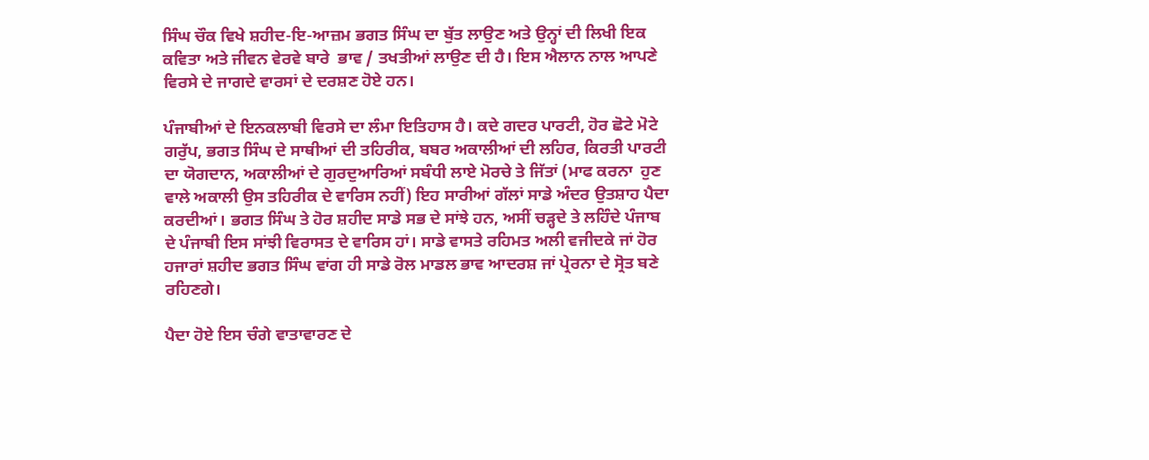ਸਿੰਘ ਚੌਕ ਵਿਖੇ ਸ਼ਹੀਦ-ਇ-ਆਜ਼ਮ ਭਗਤ ਸਿੰਘ ਦਾ ਬੁੱਤ ਲਾਉਣ ਅਤੇ ਉਨ੍ਹਾਂ ਦੀ ਲਿਖੀ ਇਕ ਕਵਿਤਾ ਅਤੇ ਜੀਵਨ ਵੇਰਵੇ ਬਾਰੇ  ਭਾਵ / ਤਖਤੀਆਂ ਲਾਉਣ ਦੀ ਹੈ। ਇਸ ਐਲਾਨ ਨਾਲ ਆਪਣੇ ਵਿਰਸੇ ਦੇ ਜਾਗਦੇ ਵਾਰਸਾਂ ਦੇ ਦਰਸ਼ਣ ਹੋਏ ਹਨ।

ਪੰਜਾਬੀਆਂ ਦੇ ਇਨਕਲਾਬੀ ਵਿਰਸੇ ਦਾ ਲੰਮਾ ਇਤਿਹਾਸ ਹੈ। ਕਦੇ ਗਦਰ ਪਾਰਟੀ, ਹੋਰ ਛੋਟੇ ਮੋਟੇ ਗਰੁੱਪ, ਭਗਤ ਸਿੰਘ ਦੇ ਸਾਥੀਆਂ ਦੀ ਤਹਿਰੀਕ, ਬਬਰ ਅਕਾਲੀਆਂ ਦੀ ਲਹਿਰ, ਕਿਰਤੀ ਪਾਰਟੀ ਦਾ ਯੋਗਦਾਨ, ਅਕਾਲੀਆਂ ਦੇ ਗੁਰਦੁਆਰਿਆਂ ਸਬੰਧੀ ਲਾਏ ਮੋਰਚੇ ਤੇ ਜਿੱਤਾਂ (ਮਾਫ ਕਰਨਾ  ਹੁਣ ਵਾਲੇ ਅਕਾਲੀ ਉਸ ਤਹਿਰੀਕ ਦੇ ਵਾਰਿਸ ਨਹੀਂ) ਇਹ ਸਾਰੀਆਂ ਗੱਲਾਂ ਸਾਡੇ ਅੰਦਰ ਉਤਸ਼ਾਹ ਪੈਦਾ ਕਰਦੀਆਂ। ਭਗਤ ਸਿੰਘ ਤੇ ਹੋਰ ਸ਼ਹੀਦ ਸਾਡੇ ਸਭ ਦੇ ਸਾਂਝੇ ਹਨ, ਅਸੀਂ ਚੜ੍ਹਦੇ ਤੇ ਲਹਿੰਦੇ ਪੰਜਾਬ ਦੇ ਪੰਜਾਬੀ ਇਸ ਸਾਂਝੀ ਵਿਰਾਸਤ ਦੇ ਵਾਰਿਸ ਹਾਂ। ਸਾਡੇ ਵਾਸਤੇ ਰਹਿਮਤ ਅਲੀ ਵਜੀਦਕੇ ਜਾਂ ਹੋਰ ਹਜਾਰਾਂ ਸ਼ਹੀਦ ਭਗਤ ਸਿੰਘ ਵਾਂਗ ਹੀ ਸਾਡੇ ਰੋਲ ਮਾਡਲ ਭਾਵ ਆਦਰਸ਼ ਜਾਂ ਪ੍ਰੇਰਨਾ ਦੇ ਸ੍ਰੋਤ ਬਣੇ ਰਹਿਣਗੇ।

ਪੈਦਾ ਹੋਏ ਇਸ ਚੰਗੇ ਵਾਤਾਵਾਰਣ ਦੇ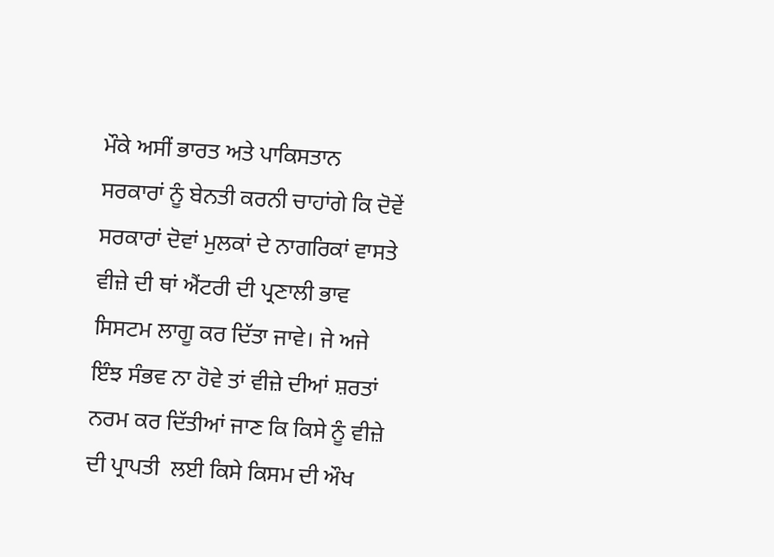ਮੌਕੇ ਅਸੀਂ ਭਾਰਤ ਅਤੇ ਪਾਕਿਸਤਾਨ ਸਰਕਾਰਾਂ ਨੂੰ ਬੇਨਤੀ ਕਰਨੀ ਚਾਹਾਂਗੇ ਕਿ ਦੋਵੇਂ ਸਰਕਾਰਾਂ ਦੋਵਾਂ ਮੁਲਕਾਂ ਦੇ ਨਾਗਰਿਕਾਂ ਵਾਸਤੇ ਵੀਜ਼ੇ ਦੀ ਥਾਂ ਐਂਟਰੀ ਦੀ ਪ੍ਰਣਾਲੀ ਭਾਵ ਸਿਸਟਮ ਲਾਗੂ ਕਰ ਦਿੱਤਾ ਜਾਵੇ। ਜੇ ਅਜੇ ਇੰਝ ਸੰਭਵ ਨਾ ਹੋਵੇ ਤਾਂ ਵੀਜ਼ੇ ਦੀਆਂ ਸ਼ਰਤਾਂ ਨਰਮ ਕਰ ਦਿੱਤੀਆਂ ਜਾਣ ਕਿ ਕਿਸੇ ਨੂੰ ਵੀਜ਼ੇ ਦੀ ਪ੍ਰਾਪਤੀ  ਲਈ ਕਿਸੇ ਕਿਸਮ ਦੀ ਔਖ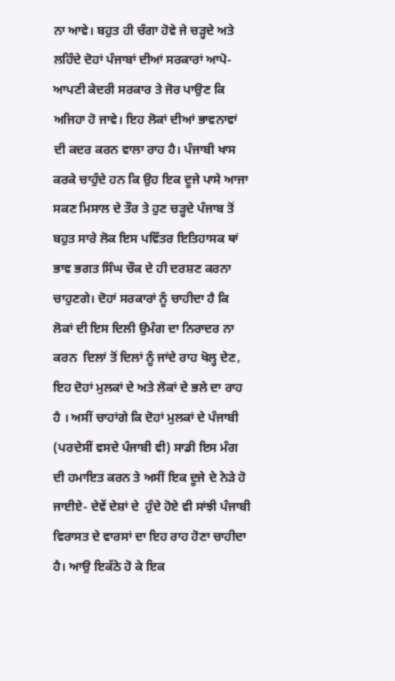ਨਾ ਆਵੇ। ਬਹੁਤ ਹੀ ਚੰਗਾ ਹੋਵੇ ਜੇ ਚੜ੍ਹਦੇ ਅਤੇ ਲਹਿੰਦੇ ਦੋਹਾਂ ਪੰਜਾਬਾਂ ਦੀਆਂ ਸਰਕਾਰਾਂ ਆਪੋ-ਆਪਣੀ ਕੇਦਰੀ ਸਰਕਾਰ ਤੇ ਜੋਰ ਪਾਉਣ ਕਿ ਅਜਿਹਾ ਹੋ ਜਾਵੇ। ਇਹ ਲੋਕਾਂ ਦੀਆਂ ਭਾਵਨਾਵਾਂ ਦੀ ਕਦਰ ਕਰਨ ਵਾਲਾ ਰਾਹ ਹੈ। ਪੰਜਾਬੀ ਖਾਸ ਕਰਕੇ ਚਾਹੁੰਦੇ ਹਨ ਕਿ ਉਹ ਇਕ ਦੂਜੇ ਪਾਸੇ ਆਜਾ ਸਕਣ ਮਿਸਾਲ ਦੇ ਤੌਰ ਤੇ ਹੁਣ ਚੜ੍ਹਦੇ ਪੰਜਾਬ ਤੋਂ ਬਹੁਤ ਸਾਰੇ ਲੋਕ ਇਸ ਪਵਿੱਤਰ ਇਤਿਹਾਸਕ ਥਾਂ ਭਾਵ ਭਗਤ ਸਿੰਘ ਚੌਕ ਦੇ ਹੀ ਦਰਸ਼ਣ ਕਰਨਾ ਚਾਹੁਣਗੇ। ਦੋਹਾਂ ਸਰਕਾਰਾਂ ਨੂੰ ਚਾਹੀਦਾ ਹੈ ਕਿ ਲੋਕਾਂ ਦੀ ਇਸ ਦਿਲੀ ਉਮੰਗ ਦਾ ਨਿਰਾਦਰ ਨਾ ਕਰਨ  ਦਿਲਾਂ ਤੋਂ ਦਿਲਾਂ ਨੂੰ ਜਾਂਦੇ ਰਾਹ ਖੋਲ੍ਹ ਦੇਣ, ਇਹ ਦੋਹਾਂ ਮੁਲਕਾਂ ਦੇ ਅਤੇ ਲੋਕਾਂ ਦੇ ਭਲੇ ਦਾ ਰਾਹ ਹੈ । ਅਸੀਂ ਚਾਹਾਂਗੇ ਕਿ ਦੋਹਾਂ ਮੁਲਕਾਂ ਦੇ ਪੰਜਾਬੀ (ਪਰਦੇਸੀਂ ਵਸਦੇ ਪੰਜਾਬੀ ਵੀ) ਸਾਡੀ ਇਸ ਮੰਗ ਦੀ ਹਮਾਇਤ ਕਰਨ ਤੇ ਅਸੀਂ ਇਕ ਦੂਜੇ ਦੇ ਨੇੜੇ ਹੋ ਜਾਈਏ- ਦੇਵੇਂ ਦੇਸ਼ਾਂ ਦੇ  ਹੁੰਦੇ ਹੋਏ ਵੀ ਸਾਂਝੀ ਪੰਜਾਬੀ ਵਿਰਾਸਤ ਦੇ ਵਾਰਸਾਂ ਦਾ ਇਹ ਰਾਹ ਹੋਣਾ ਚਾਹੀਦਾ ਹੈ। ਆਉ ਇਕੱਠੇ ਹੋ ਕੇ ਇਕ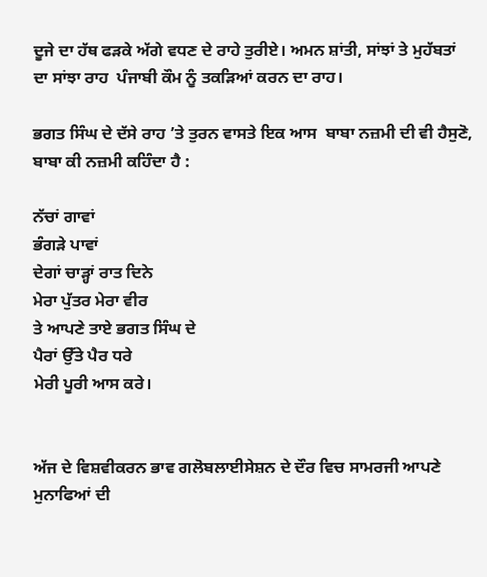ਦੂਜੇ ਦਾ ਹੱਥ ਫੜਕੇ ਅੱਗੇ ਵਧਣ ਦੇ ਰਾਹੇ ਤੁਰੀਏ। ਅਮਨ ਸ਼ਾਂਤੀ, ਸਾਂਝਾਂ ਤੇ ਮੁਹੱਬਤਾਂ ਦਾ ਸਾਂਝਾ ਰਾਹ  ਪੰਜਾਬੀ ਕੌਮ ਨੂੰ ਤਕੜਿਆਂ ਕਰਨ ਦਾ ਰਾਹ।

ਭਗਤ ਸਿੰਘ ਦੇ ਦੱਸੇ ਰਾਹ ’ਤੇ ਤੁਰਨ ਵਾਸਤੇ ਇਕ ਆਸ  ਬਾਬਾ ਨਜ਼ਮੀ ਦੀ ਵੀ ਹੈਸੁਣੋ, ਬਾਬਾ ਕੀ ਨਜ਼ਮੀ ਕਹਿੰਦਾ ਹੈ :

ਨੱਚਾਂ ਗਾਵਾਂ
ਭੰਗੜੇ ਪਾਵਾਂ
ਦੇਗਾਂ ਚਾੜ੍ਹਾਂ ਰਾਤ ਦਿਨੇ
ਮੇਰਾ ਪੁੱਤਰ ਮੇਰਾ ਵੀਰ
ਤੇ ਆਪਣੇ ਤਾਏ ਭਗਤ ਸਿੰਘ ਦੇ
ਪੈਰਾਂ ਉੱਤੇ ਪੈਰ ਧਰੇ
ਮੇਰੀ ਪੂਰੀ ਆਸ ਕਰੇ।


ਅੱਜ ਦੇ ਵਿਸ਼ਵੀਕਰਨ ਭਾਵ ਗਲੋਬਲਾਈਸੇਸ਼ਨ ਦੇ ਦੌਰ ਵਿਚ ਸਾਮਰਜੀ ਆਪਣੇ ਮੁਨਾਫਿਆਂ ਦੀ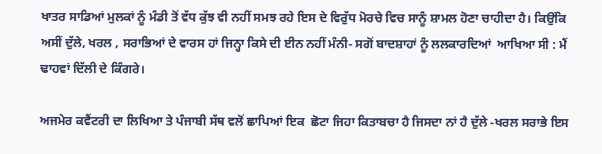ਖਾਤਰ ਸਾਡਿਆਂ ਮੁਲਕਾਂ ਨੂੰ ਮੰਡੀ ਤੋਂ ਵੱਧ ਕੁੱਝ ਵੀ ਨਹੀਂ ਸਮਝ ਰਹੇ ਇਸ ਦੇ ਵਿਰੁੱਧ ਮੋਰਚੇ ਵਿਚ ਸਾਨੂੰ ਸ਼ਾਮਲ ਹੋਣਾ ਚਾਹੀਦਾ ਹੈ। ਕਿਉਂਕਿ ਅਸੀਂ ਦੁੱਲੇ, ਖਰਲ , ਸਰਾਭਿਆਂ ਦੇ ਵਾਰਸ ਹਾਂ ਜਿਨ੍ਹਾ ਕਿਸੇ ਦੀ ਈਨ ਨਹੀਂ ਮੰਨੀ- ਸਗੋਂ ਬਾਦਸ਼ਾਹਾਂ ਨੂੰ ਲਲਕਾਰਦਿਆਂ  ਆਖਿਆ ਸੀ : ਮੈਂ ਢਾਹਵਾਂ ਦਿੱਲੀ ਦੇ ਕਿੰਗਰੇ।

ਅਜਮੇਰ ਕਵੈਂਟਰੀ ਦਾ ਲਿਖਿਆ ਤੇ ਪੰਜਾਬੀ ਸੱਥ ਵਲੋਂ ਛਾਪਿਆਂ ਇਕ  ਛੋਟਾ ਜਿਹਾ ਕਿਤਾਬਚਾ ਹੈ ਜਿਸਦਾ ਨਾਂ ਹੈ ਦੁੱਲੇ -ਖਰਲ ਸਰਾਭੇ ਇਸ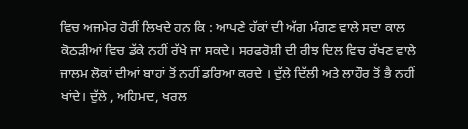ਵਿਚ ਅਜਮੇਰ ਹੋਰੀਂ ਲਿਖਦੇ ਹਨ ਕਿ : ਆਪਣੇ ਹੱਕਾਂ ਦੀ ਅੱਗ ਮੰਗਣ ਵਾਲੇ ਸਦਾ ਕਾਲ ਕੋਠੜੀਆਂ ਵਿਚ ਡੱਕੇ ਨਹੀਂ ਰੱਖੇ ਜਾ ਸਕਦੇ। ਸਰਫਰੋਸ਼ੀ ਦੀ ਰੀਝ ਦਿਲ ਵਿਚ ਰੱਖਣ ਵਾਲੇ ਜਾਲਮ ਲੋਕਾਂ ਦੀਆਂ ਬਾਹਾਂ ਤੋਂ ਨਹੀਂ ਡਰਿਆ ਕਰਦੇ । ਦੁੱਲੇ ਦਿੱਲੀ ਅਤੇ ਲਾਹੌਰ ਤੋਂ ਭੈ ਨਹੀਂ ਖਾਂਦੇ। ਦੁੱਲੇ , ਅਹਿਮਦ, ਖਰਲ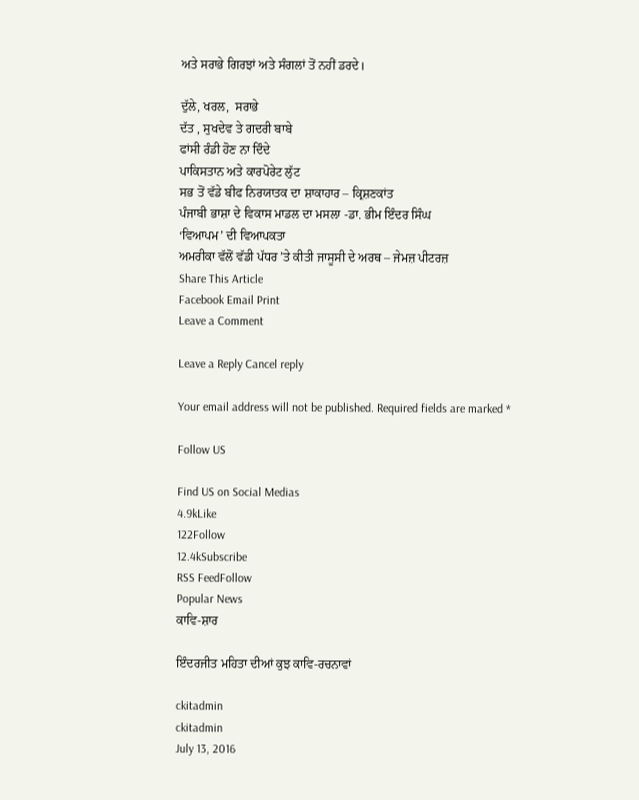ਅਤੇ ਸਰਾਭੇ ਗਿਰਝਾਂ ਅਤੇ ਸੰਗਲਾਂ ਤੋਂ ਨਹੀਂ ਡਰਦੇ।

ਦੁੱਲੇ, ਖਰਲ,  ਸਰਾਭੇ
ਦੱਤ , ਸੁਖਦੇਵ ਤੇ ਗਦਰੀ ਬਾਬੇ
ਫਾਂਸੀ ਰੰਡੀ ਹੋਣ ਨਾ ਦਿੰਦੇ
ਪਾਕਿਸਤਾਨ ਅਤੇ ਕਾਰਪੋਰੇਟ ਲੁੱਟ
ਸਭ ਤੋਂ ਵੱਡੇ ਬੀਫ ਨਿਰਯਾਤਕ ਦਾ ਸ਼ਾਕਾਹਾਰ – ਕ੍ਰਿਸ਼ਣਕਾਂਤ
ਪੰਜਾਬੀ ਭਾਸ਼ਾ ਦੇ ਵਿਕਾਸ ਮਾਡਲ ਦਾ ਮਸਲਾ -ਡਾ. ਭੀਮ ਇੰਦਰ ਸਿੰਘ
‘ਵਿਆਪਮ’ ਦੀ ਵਿਆਪਕਤਾ
ਅਮਰੀਕਾ ਵੱਲੋਂ ਵੱਡੀ ਪੱਧਰ ’ਤੇ ਕੀਤੀ ਜਾਸੂਸੀ ਦੇ ਅਰਥ – ਜੇਮਜ਼ ਪੀਟਰਜ਼
Share This Article
Facebook Email Print
Leave a Comment

Leave a Reply Cancel reply

Your email address will not be published. Required fields are marked *

Follow US

Find US on Social Medias
4.9kLike
122Follow
12.4kSubscribe
RSS FeedFollow
Popular News
ਕਾਵਿ-ਸ਼ਾਰ

ਇੰਦਰਜੀਤ ਮਹਿਤਾ ਦੀਆਂ ਕੁਝ ਕਾਵਿ-ਰਚਨਾਵਾਂ

ckitadmin
ckitadmin
July 13, 2016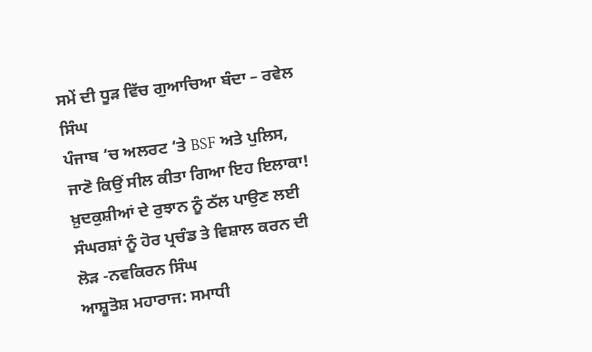ਸਮੇਂ ਦੀ ਧੂੜ ਵਿੱਚ ਗੁਆਚਿਆ ਬੰਦਾ – ਰਵੇਲ ਸਿੰਘ
ਪੰਜਾਬ ‘ਚ ਅਲਰਟ ‘ਤੇ BSF ਅਤੇ ਪੁਲਿਸ, ਜਾਣੋ ਕਿਉਂ ਸੀਲ ਕੀਤਾ ਗਿਆ ਇਹ ਇਲਾਕਾ!
ਖ਼ੁਦਕੁਸ਼ੀਆਂ ਦੇ ਰੁਝਾਨ ਨੂੰ ਠੱਲ ਪਾਉਣ ਲਈ ਸੰਘਰਸ਼ਾਂ ਨੂੰ ਹੋਰ ਪ੍ਰਚੰਡ ਤੇ ਵਿਸ਼ਾਲ ਕਰਨ ਦੀ ਲੋੜ -ਨਵਕਿਰਨ ਸਿੰਘ
ਆਸ਼ੂਤੋਸ਼ ਮਹਾਰਾਜ: ਸਮਾਧੀ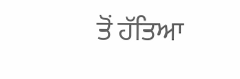ਤੋਂ ਹੱਤਿਆ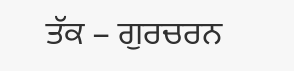ਤੱਕ – ਗੁਰਚਰਨ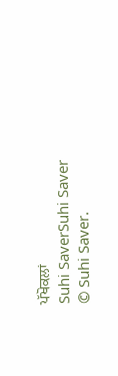ਪੱਖੋਕਲਾਂ
Suhi SaverSuhi Saver
© Suhi Saver.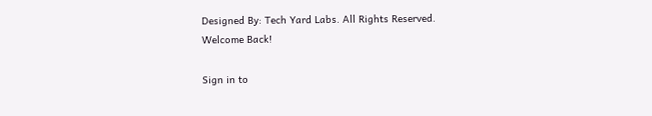Designed By: Tech Yard Labs. All Rights Reserved.
Welcome Back!

Sign in to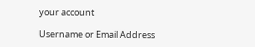your account

Username or Email Address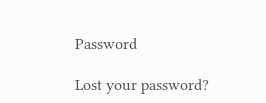Password

Lost your password?